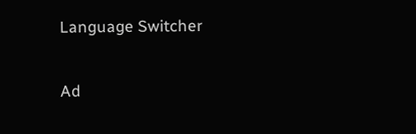Language Switcher

Ad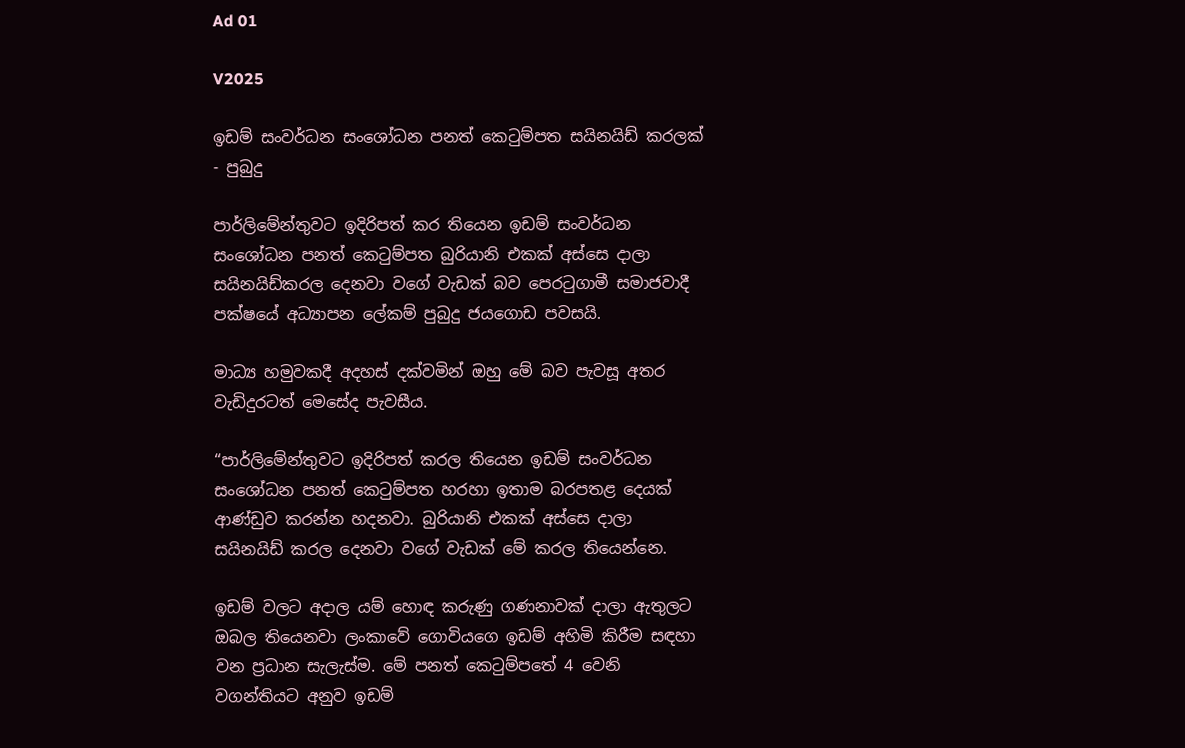Ad 01

V2025

ඉඩම් සංවර්ධන සංශෝධන පනත් කෙටුම්පත සයිනයිඩ් කරලක් - පුබුදු

පාර්ලිමේන්තුවට ඉදිරිපත් කර තියෙන ඉඩම් සංවර්ධන සංශෝධන පනත් කෙටුම්පත බුරියානි එකක් අස්සෙ දාලා සයිනයිඩ්කරල දෙනවා වගේ වැඩක් බව පෙරටුගාමී සමාජවාදී පක්ෂයේ අධ්‍යාපන ලේකම් පුබුදු ජයගොඩ පවසයි.

මාධ්‍ය හමුවකදී අදහස් දක්වමින් ඔහු මේ බව පැවසූ අතර වැඩිදුරටත් මෙසේද පැවසීය.

“පාර්ලිමේන්තුවට ඉදිරිපත් කරල තියෙන ඉඩම් සංවර්ධන සංශෝධන පනත් කෙටුම්පත හරහා ඉතාම බරපතළ දෙයක් ආණ්ඩුව කරන්න හදනවා. බුරියානි එකක් අස්සෙ දාලා සයිනයිඩ් කරල දෙනවා වගේ වැඩක් මේ කරල තියෙන්නෙ.

ඉඩම් වලට අදාල යම් හොඳ කරුණු ගණනාවක් දාලා ඇතුලට ඔබල තියෙනවා ලංකාවේ ගොවියගෙ ඉඩම් අහිමි කිරීම සඳහා වන ප්‍රධාන සැලැස්ම. මේ පනත් කෙටුම්පතේ 4 වෙනි වගන්තියට අනුව ඉඩම්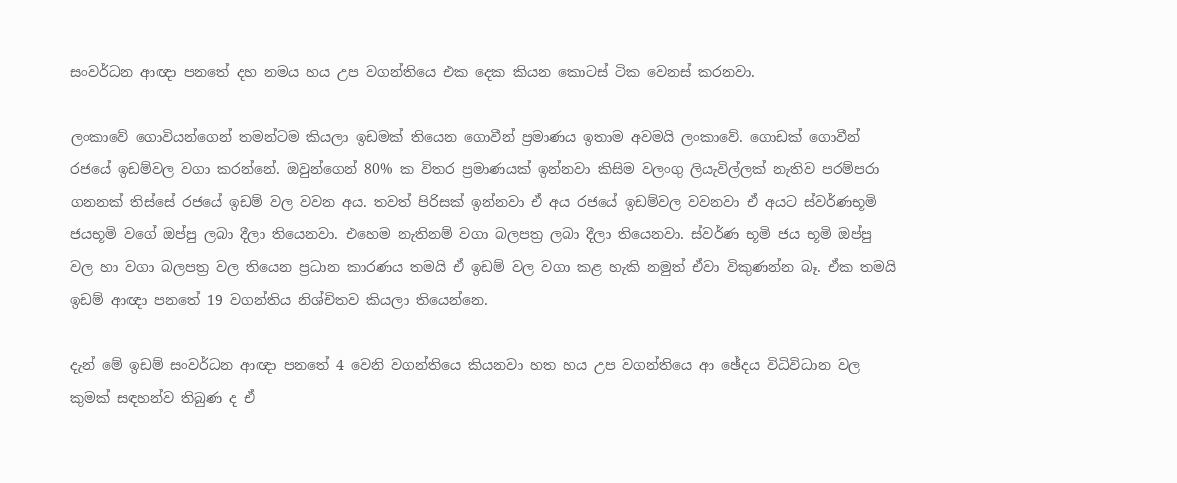සංවර්ධන ආඥා පනතේ දහ නමය හය උප වගන්තියෙ එක දෙක කියන කොටස් ටික වෙනස් කරනවා.

ලංකාවේ ගොවියන්ගෙන් තමන්ටම කියලා ඉඩමක් තියෙන ගොවීන් ප්‍රමාණය ඉතාම අවමයි ලංකාවේ. ගොඩක් ගොවීන් රජයේ ඉඩම්වල වගා කරන්නේ. ඔවුන්ගෙන් 80% ක විතර ප්‍රමාණයක් ඉන්නවා කිසිම වලංගු ලියැවිල්ලක් නැතිව පරම්පරා ගනනක් තිස්සේ රජයේ ඉඩම් වල වවන අය. තවත් පිරිසක් ඉන්නවා ඒ අය රජයේ ඉඩම්වල වවනවා ඒ අයට ස්වර්ණභූමි ජයභූමි වගේ ඔප්පු ලබා දීලා තියෙනවා. එහෙම නැතිනම් වගා බලපත්‍ර ලබා දීලා තියෙනවා. ස්වර්ණ භූමි ජය භූමි ඔප්පු වල හා වගා බලපත්‍ර වල තියෙන ප්‍රධාන කාරණය තමයි ඒ ඉඩම් වල වගා කළ හැකි නමුත් ඒවා විකුණන්න බෑ. ඒක තමයි ඉඩම් ආඥා පනතේ 19 වගන්තිය නිශ්චිතව කියලා තියෙන්නෙ.

දැන් මේ ඉඩම් සංවර්ධන ආඥා පනතේ 4 වෙනි වගන්තියෙ කියනවා හත හය උප වගන්තියෙ ආ ඡේදය විධිවිධාන වල කුමක් සඳහන්ව තිබුණ ද ඒ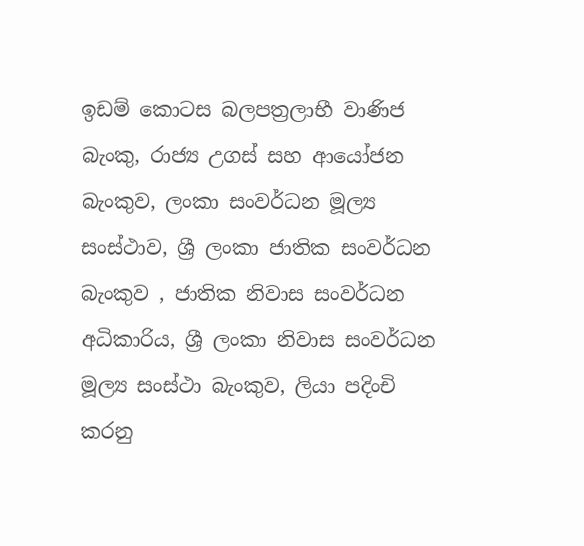ඉඩම් කොටස බලපත්‍රලාභී වාණිජ බැංකු, රාජ්‍ය උගස් සහ ආයෝජන බැංකුව, ලංකා සංවර්ධන මූල්‍ය සංස්ථාව, ශ්‍රී ලංකා ජාතික සංවර්ධන බැංකුව , ජාතික නිවාස සංවර්ධන අධිකාරිය, ශ්‍රී ලංකා නිවාස සංවර්ධන මූල්‍ය සංස්ථා බැංකුව, ලියා පදිංචි කරනු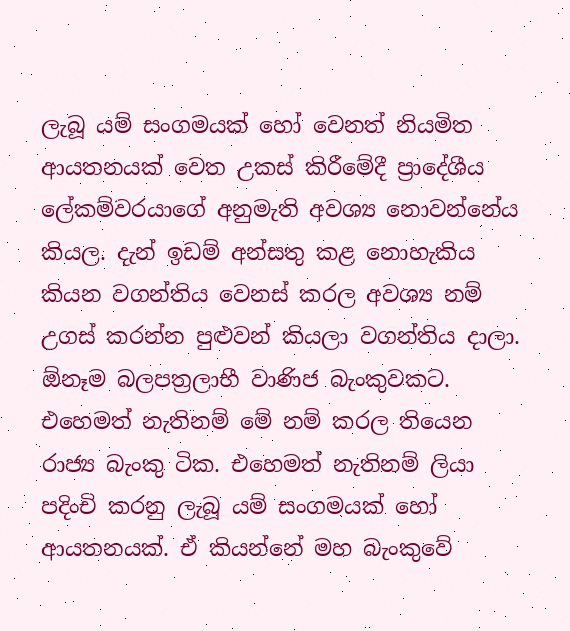ලැබූ යම් සංගමයක් හෝ වෙනත් නියමිත ආයතනයක් වෙත උකස් කිරීමේදී ප්‍රාදේශීය ලේකම්වරයාගේ අනුමැති අවශ්‍ය නොවන්නේය කියල. දැන් ඉඩම් අන්සතු කළ නොහැකිය කියන වගන්තිය වෙනස් කරල අවශ්‍ය නම් උගස් කරන්න පුළුවන් කියලා වගන්තිය දාලා. ඕනෑම බලපත්‍රලාභී වාණිජ බැංකුවකට. එහෙමත් නැතිනම් මේ නම් කරල තියෙන රාජ්‍ය බැංකු ටික. එහෙමත් නැතිනම් ලියා පදිංචි කරනු ලැබූ යම් සංගමයක් හෝ ආයතනයක්. ඒ කියන්නේ මහ බැංකුවේ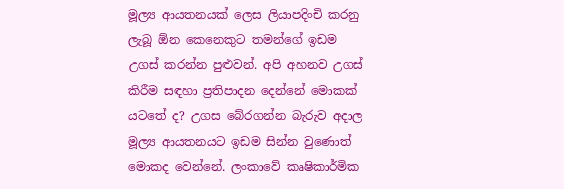මූල්‍ය ආයතනයක් ලෙස ලියාපදිංචි කරනු ලැබූ ඕන කෙනෙකුට තමන්ගේ ඉඩම උගස් කරන්න පුළුවන්. අපි අහනව උගස් කිරීම සඳහා ප්‍රතිපාදන දෙන්නේ මොකක් යටතේ ද? උගස බේරගන්න බැරුව අදාල මූල්‍ය ආයතනයට ඉඩම සින්න වුණොත් මොකද වෙන්නේ. ලංකාවේ කෘෂිකාර්මික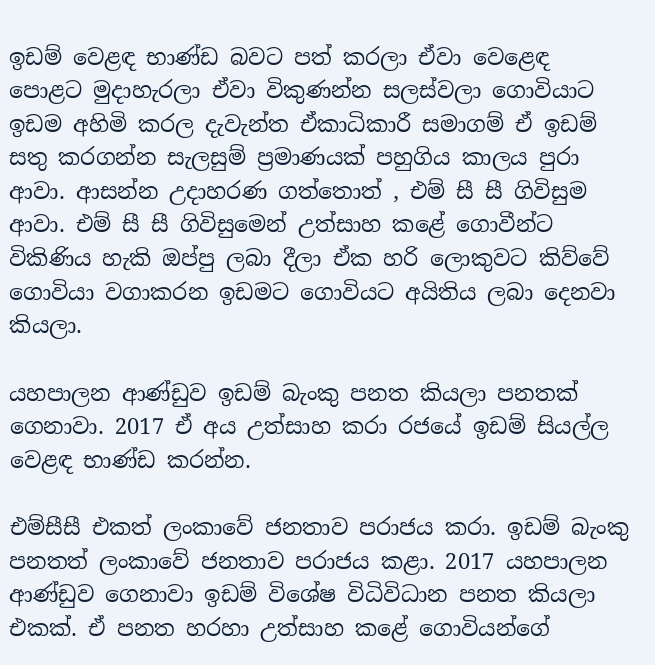ඉඩම් වෙළඳ භාණ්ඩ බවට පත් කරලා ඒවා වෙළෙඳ පොළට මුදාහැරලා ඒවා විකුණන්න සලස්වලා ගොවියාට ඉඩම අහිමි කරල දැවැන්ත ඒකාධිකාරී සමාගම් ඒ ඉඩම් සතු කරගන්න සැලසුම් ප්‍රමාණයක් පහුගිය කාලය පුරා ආවා. ආසන්න උදාහරණ ගත්තොත් , එම් සී සී ගිවිසුම ආවා. එම් සී සී ගිවිසුමෙන් උත්සාහ කළේ ගොවීන්ට විකිණිය හැකි ඔප්පු ලබා දීලා ඒක හරි ලොකුවට කිව්වේ ගොවියා වගාකරන ඉඩමට ගොවියට අයිතිය ලබා දෙනවා කියලා.

යහපාලන ආණ්ඩුව ඉඩම් බැංකු පනත කියලා පනතක් ගෙනාවා. 2017 ඒ අය උත්සාහ කරා රජයේ ඉඩම් සියල්ල වෙළඳ භාණ්ඩ කරන්න.

එම්සීසී එකත් ලංකාවේ ජනතාව පරාජය කරා. ඉඩම් බැංකු පනතත් ලංකාවේ ජනතාව පරාජය කළා. 2017 යහපාලන ආණ්ඩුව ගෙනාවා ඉඩම් විශේෂ විධිවිධාන පනත කියලා එකක්. ඒ පනත හරහා උත්සාහ කළේ ගොවියන්ගේ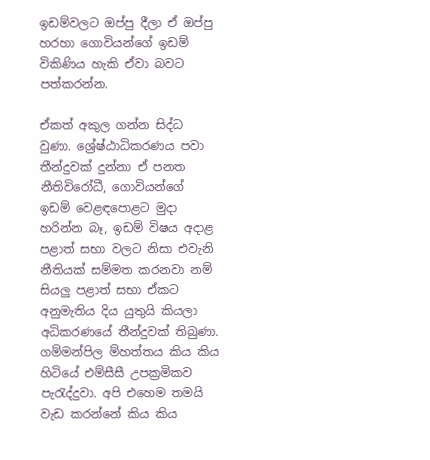ඉඩම්වලට ඔප්පු දීලා ඒ ඔප්පු හරහා ගොවියන්ගේ ඉඩම් විකිණිය හැකි ඒවා බවට පත්කරන්න.

ඒකත් අකුල ගන්න සිද්ධ වුණා. ශ්‍රේෂ්ඨාධිකරණය පවා තීන්දුවක් දුන්නා ඒ පනත නීතිවිරෝධී, ගොවියන්ගේ ඉඩම් වෙළඳපොළට මුදා හරින්න බෑ, ඉඩම් විෂය අදාළ පළාත් සභා වලට නිසා එවැනි නීතියක් සම්මත කරනවා නම් සියලු පළාත් සභා ඒකට අනුමැතිය දිය යුතුයි කියලා අධිකරණයේ තීන්දුවක් තිබුණා. ගම්මන්පිල ම්හත්තය කිය කිය හිටියේ එම්සීසී උපක්‍රමිකව පැරැද්දුවා. අපි එහෙම තමයි වැඩ කරන්නේ කිය කිය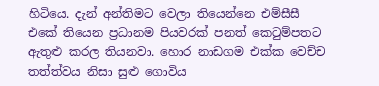හිටියෙ. දැන් අන්තිමට වෙලා තියෙන්නෙ එම්සීසී එකේ තියෙන ප්‍රධානම පියවරක් පනත් කෙටුම්පතට ඇතුළු කරල තියනවා. හොර නාඩගම එක්ක වෙච්ච තත්ත්වය නිසා සුළු ගොවිය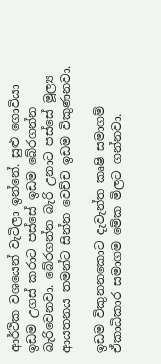ආර්ථික වශයෙන් වැටිලා ඉන්නේ. සුළු ගොවියා ඉඩම උගස් කරාට පස්සේ ඉඩම බේරගන්න බැරිවෙනවා. බේරගන්න බැරි උනාට පස්සේ මූල්‍ය ආයතනය තමන්ට සින්න වෙච්ච ඉඩම විකුණනවා.

ඉඩම විකුනනකොට දැවැන්ත කෘෂි සමාගම් ඒකාධිකාර සමාගම මේක මිලට ගන්නවා.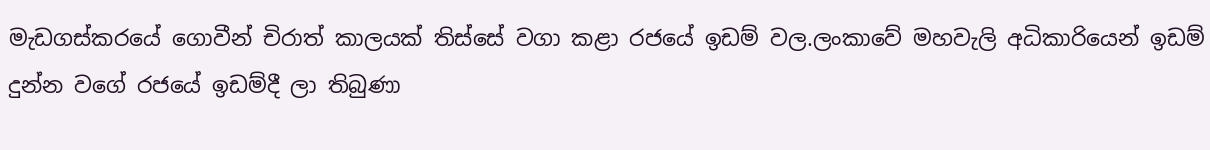මැඩගස්කරයේ ගොවීන් චිරාත් කාලයක් තිස්සේ වගා කළා රජයේ ඉඩම් වල.ලංකාවේ මහවැලි අධිකාරියෙන් ඉඩම් දුන්න වගේ රජයේ ඉඩම්දී ලා තිබුණා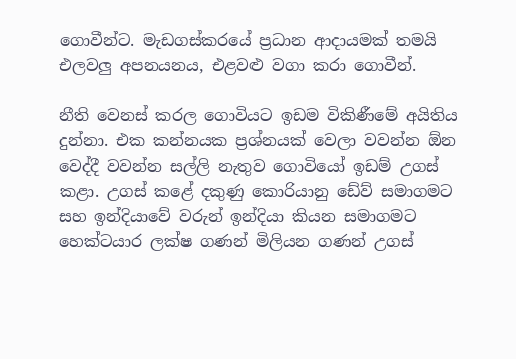ගොවීන්ට. මැඩගස්කරයේ ප්‍රධාන ආදායමක් තමයි එලවලු අපනයනය, එළවළු වගා කරා ගොවීන්.

නීති වෙනස් කරල ගොවියට ඉඩම විකිණීමේ අයිතිය දුන්නා. එක කන්නයක ප්‍රශ්නයක් වෙලා වවන්න ඕන වෙද්දී වවන්න සල්ලි නැතුව ගොවියෝ ඉඩම් උගස් කළා. උගස් කළේ දකුණු කොරියානු ඩේව් සමාගමට සහ ඉන්දියාවේ වරුන් ඉන්දියා කියන සමාගමට හෙක්ටයාර ලක්ෂ ගණන් මිලියන ගණන් උගස්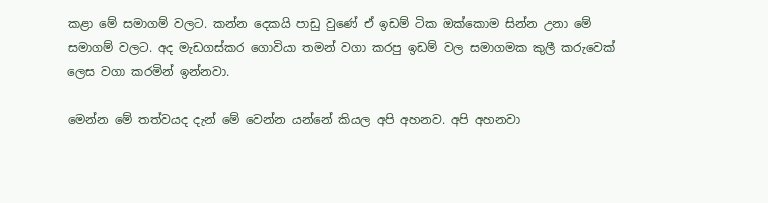කළා මේ සමාගම් වලට. කන්න දෙකයි පාඩු වුණේ ඒ ඉඩම් ටික ඔක්කොම සින්න උනා මේ සමාගම් වලට. අද මැඩගස්කර ගොවියා තමන් වගා කරපු ඉඩම් වල සමාගමක කුලී කරුවෙක් ලෙස වගා කරමින් ඉන්නවා.

මෙන්න මේ තත්වයද දැන් මේ වෙන්න යන්නේ කියල අපි අහනව. අපි අහනවා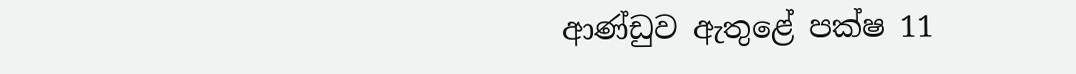ආණ්ඩුව ඇතුළේ පක්ෂ 11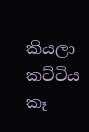කියලා කට්ටිය කෑ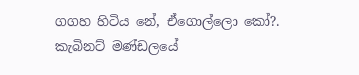ගගහ හිටිය නේ, ඒගොල්ලො කෝ?. කැබිනට් මණ්ඩලයේ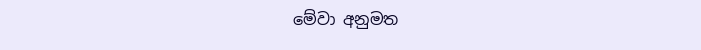මේවා අනුමත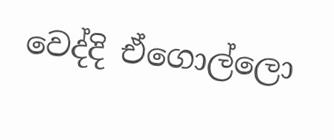වෙද්දි ඒගොල්ලො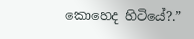කොහෙද හිටියේ?.”